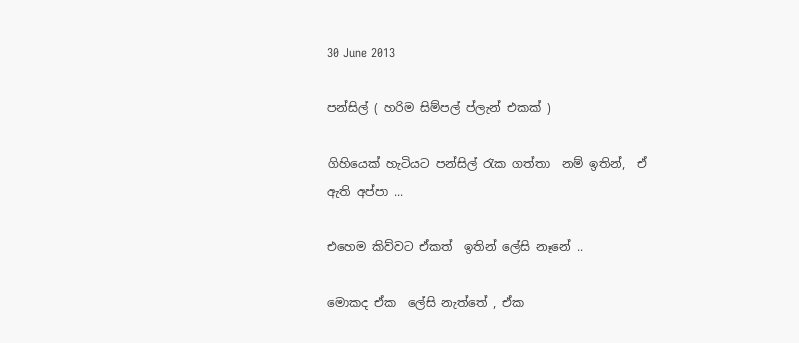30 June 2013

පන්සිල් ( හරිම සිම්පල් ප්ලැන් එකක් )

ගිහියෙක් හැටියට පන්සිල් රැක ගත්තා  නම් ඉතින්,  ඒ ඇති අප්පා ...

එහෙම කිව්වට ඒකත්  ඉතින් ලේසි නෑනේ ..

මොකද ඒක  ලේසි නැත්තේ , ඒක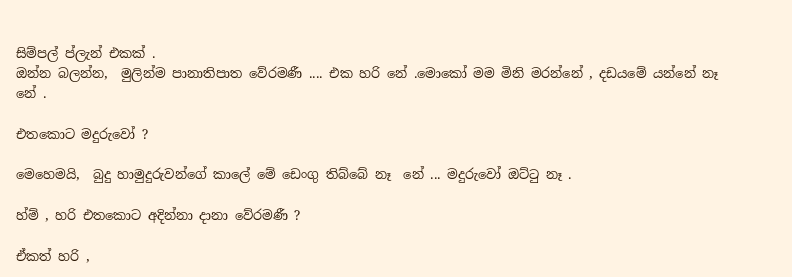සිම්පල් ප්ලැන් එකක් .
ඔන්න බලන්න,  මුලින්ම පානාතිපාත වේරමණී .... එක හරි නේ .මොකෝ මම මිනි මරන්නේ , දඩයමේ යන්නේ නෑ නේ .

එතකොට මදුරුවෝ ?

මෙහෙමයි,  බුදු හාමුදුරුවන්ගේ කාලේ මේ ඩෙංගු තිබ්බේ නෑ  නේ ... මදුරුවෝ ඔට්ටු නෑ .

හ්ම් , හරි එතකොට අදින්නා දානා වේරමණී ?

ඒකත් හරි ,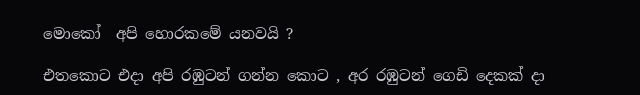මොකෝ  අපි හොරකමේ යනවයි ?

එතකොට එදා අපි රඹුටන් ගන්න කොට , අර රඹුටන් ගෙඩි දෙකක් දා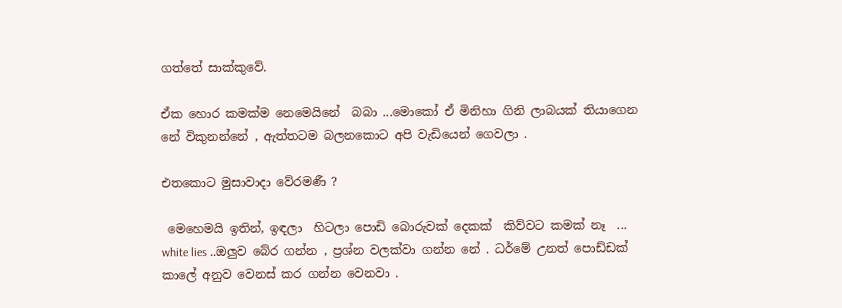ගත්තේ සාක්කුවේ.

ඒක හොර කමක්ම නෙමෙයිනේ  බබා ...මොකෝ ඒ මිනිහා ගිනි ලාබයක් තියාගෙන නේ විකුනන්නේ , ඇත්තටම බලනකොට අපි වැඩියෙන් ගෙවලා .

එතකොට මුසාවාදා වේරමණී ?

 මෙහෙමයි ඉතින්, ඉඳලා  හිටලා පොඩි බොරුවක් දෙකක්  කිව්වට කමක් නෑ  ... white lies ..ඔලුව බේර ගන්න , ප්‍රශ්න වලක්වා ගන්න නේ . ධර්මේ උනත් පොඩ්ඩක් කාලේ අනුව වෙනස් කර ගන්න වෙනවා .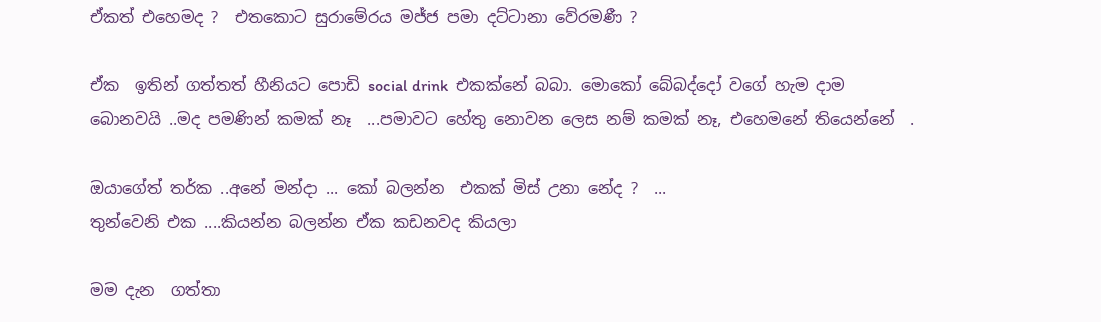ඒකත් එහෙමද ?  එතකොට සුරාමේරය මජ්ජ පමා දට්ටානා වේරමණී ?

ඒක  ඉතින් ගත්තත් හීනියට පොඩි social drink  එකක්නේ බබා. මොකෝ බේබද්දෝ වගේ හැම දාම බොනවයි ..මද පමණින් කමක් නෑ  ...පමාවට හේතු නොවන ලෙස නම් කමක් නෑ, එහෙමනේ තියෙන්නේ  .

ඔයාගේත් තර්ක ..අනේ මන්දා ... කෝ බලන්න  එකක් මිස් උනා නේද ?  ...
තුන්වෙනි එක ....කියන්න බලන්න ඒක කඩනවද කියලා

මම දැන  ගත්තා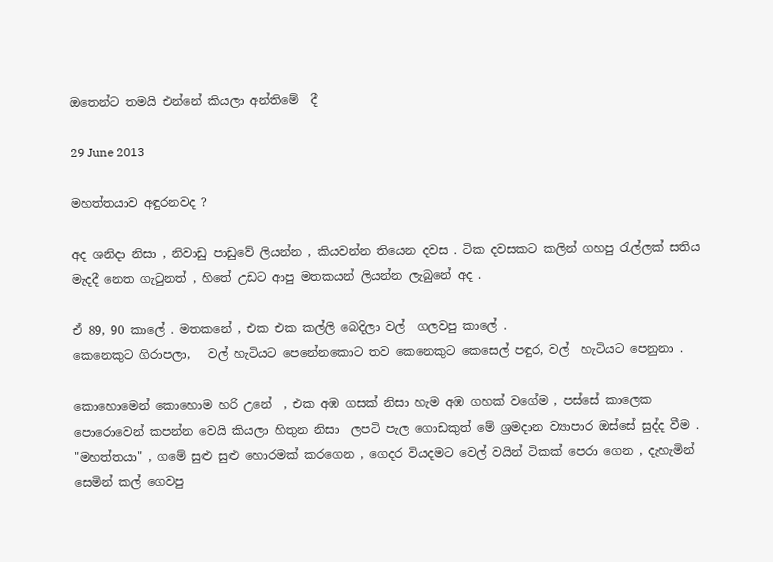ඔතෙන්ට තමයි එන්නේ කියලා අන්තිමේ  දී

29 June 2013

මහත්තයාව අඳුරනවද ?

අද ශනිදා නිසා , නිවාඩු පාඩුවේ ලියන්න , කියවන්න තියෙන දවස . ටික දවසකට කලින් ගහපු රැල්ලක් සතිය මැදදී නෙත ගැටුනත් , හිතේ උඩට ආපු මතකයන් ලියන්න ලැබුනේ අද .

ඒ 89, 90 කාලේ . මතකනේ , එක එක කල්ලි බෙදිලා වල්  ගලවපු කාලේ .
කෙනෙකුට ගිරාපලා,   වල් හැටියට පෙනේනකොට තව කෙනෙකුට කෙසෙල් පඳුර, වල්  හැටියට පෙනුනා .

කොහොමෙන් කොහොම හරි උනේ  , එක අඹ ගසක් නිසා හැම අඹ ගහක් වගේම , පස්සේ කාලෙක පොරොවෙන් කපන්න වෙයි කියලා හිතුන නිසා  ලපටි පැල ගොඩකුත් මේ ශ්‍රමදාන ව්‍යාපාර ඔස්සේ සුද්ද වීම .
"මහත්තයා" , ගමේ සුළු සුළු හොරමක් කරගෙන , ගෙදර වියදමට වෙල් වයින් ටිකක් පෙරා ගෙන , දැහැමින් සෙමින් කල් ගෙවපු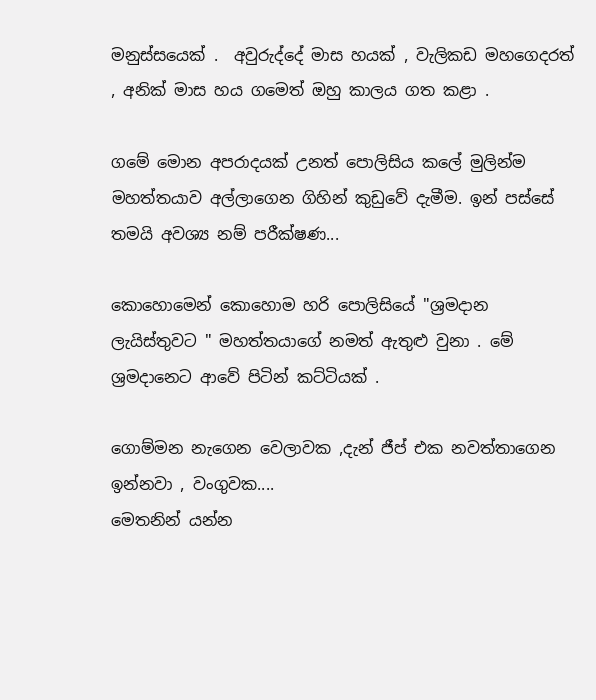මනුස්සයෙක් .  අවුරුද්දේ මාස හයක් , වැලිකඩ මහගෙදරත් , අනික් මාස හය ගමෙත් ඔහු කාලය ගත කළා .

ගමේ මොන අපරාදයක් උනත් පොලිසිය කලේ මුලින්ම මහත්තයාව අල්ලාගෙන ගිහින් කුඩුවේ දැමීම. ඉන් පස්සේ තමයි අවශ්‍ය නම් පරීක්ෂණ...

කොහොමෙන් කොහොම හරි පොලිසියේ "ශ්‍රමදාන ලැයිස්තුවට " මහත්තයාගේ නමත් ඇතුළු වුනා . මේ ශ්‍රමදානෙට ආවේ පිටින් කට්ටියක් .

ගොම්මන නැගෙන වෙලාවක ,දැන් ජීප් එක නවත්තාගෙන ඉන්නවා , වංගුවක....
මෙතනින් යන්න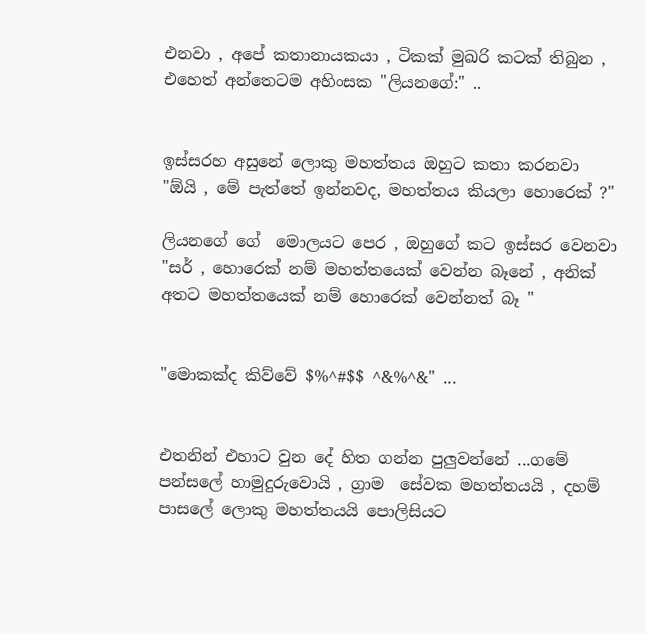එනවා , අපේ කතානායකයා , ටිකක් මුඛරි කටක් තිබුන , එහෙත් අන්තෙටම අහිංසක "ලියනගේ:" ..


ඉස්සරහ අසුනේ ලොකු මහත්තය ඔහුට කතා කරනවා
"ඕයි , මේ පැත්තේ ඉන්නවද, මහත්තය කියලා හොරෙක් ?"

ලියනගේ ගේ  මොලයට පෙර , ඔහුගේ කට ඉස්සර වෙනවා
"සර් , හොරෙක් නම් මහත්තයෙක් වෙන්න බෑනේ , අනික් අතට මහත්තයෙක් නම් හොරෙක් වෙන්නත් බෑ "


"මොකක්ද කිව්වේ $%^#$$ ^&%^&" ...


එතනින් එහාට වුන දේ හිත ගන්න පුලුවන්නේ ...ගමේ පන්සලේ හාමුදුරුවොයි , ග්‍රාම  සේවක මහත්තයයි , දහම් පාසලේ ලොකු මහත්තයයි පොලිසියට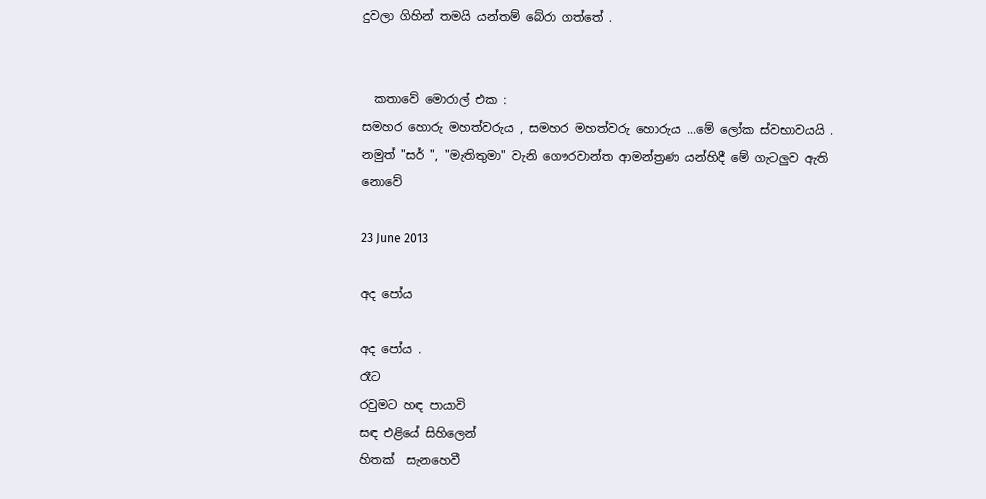දුවලා ගිහින් තමයි යන්තම් බේරා ගත්තේ .


  කතාවේ මොරාල් එක :
සමහර හොරු මහත්වරුය , සමහර මහත්වරු හොරුය ...මේ ලෝක ස්වභාවයයි .
නමුත් "සර් ", "මැතිතුමා" වැනි ගෞරවාන්ත ආමන්ත්‍රණ යන්හිදී මේ ගැටලුව ඇති නොවේ

23 June 2013

අද පෝය

අද පෝය .
රෑට
රවුමට හඳ පායාවි
සඳ එළියේ සිහිලෙන්
හිතක්  සැනහෙවී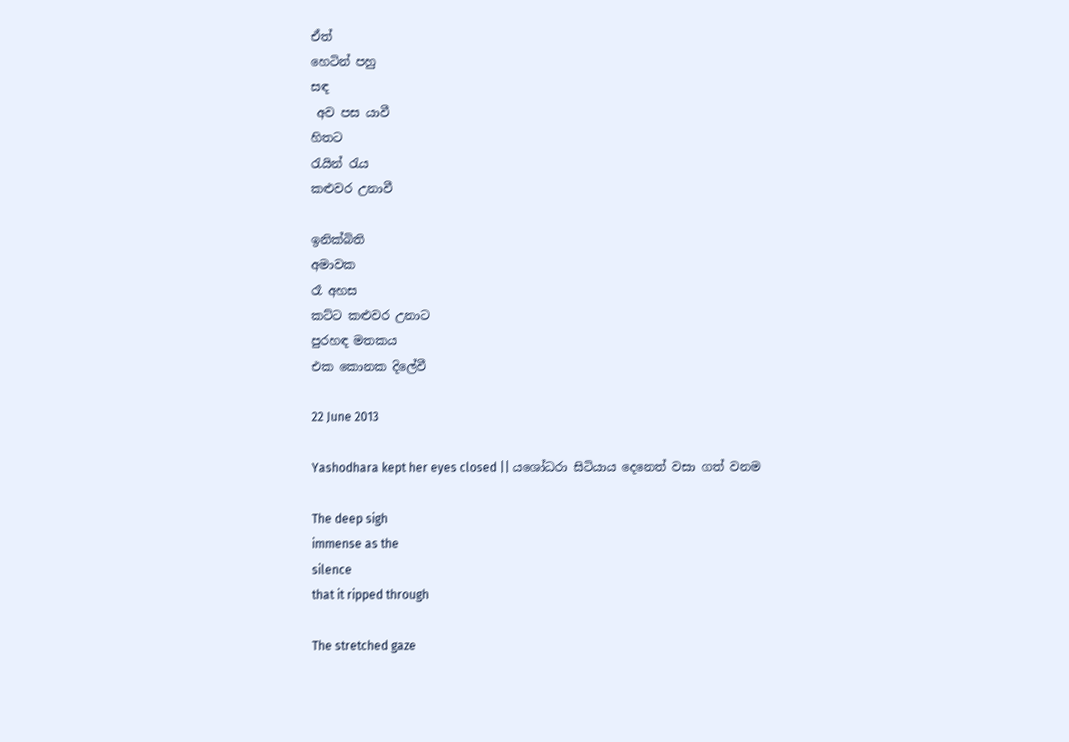ඒත්
හෙටින් පහු
සඳ
 අව පස යාවී
හිතට
රැයින් රැය
කළුවර උනාවී

ඉනික්බිති
අමාවක
රෑ අහස
කට්ට කළුවර උනාට
පුරහඳ මතකය
එක කොනක දිලේවී

22 June 2013

Yashodhara kept her eyes closed || යශෝධරා සිටියාය දෙනෙත් වසා ගත් වනම

The deep sigh
immense as the
silence
that it ripped through

The stretched gaze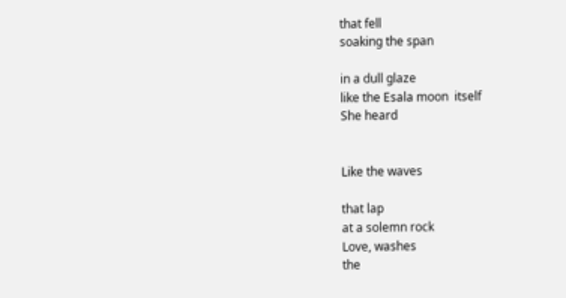that fell
soaking the span

in a dull glaze
like the Esala moon  itself
She heard


Like the waves

that lap
at a solemn rock
Love, washes
the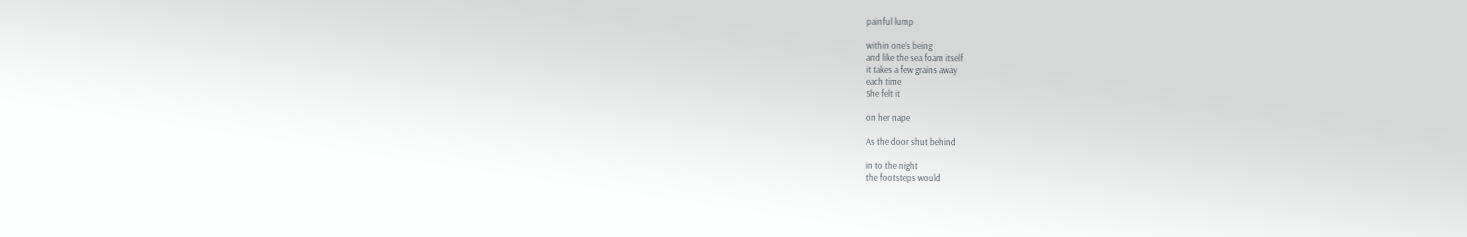painful lump

within one’s being
and like the sea foam itself
it takes a few grains away
each time
She felt it

on her nape

As the door shut behind

in to the night
the footsteps would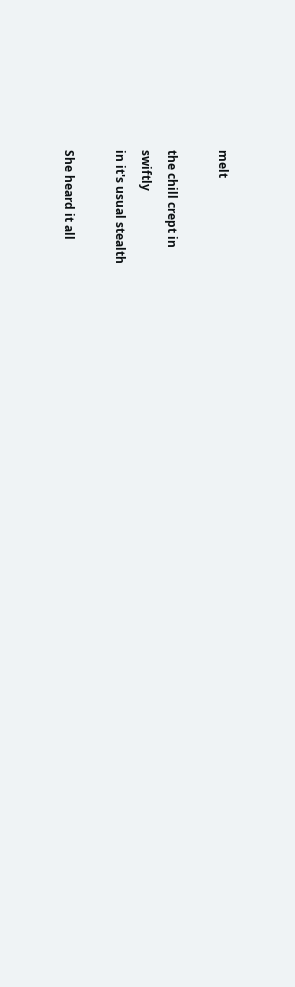melt

the chill crept in
swiftly
in it's usual stealth

She heard it all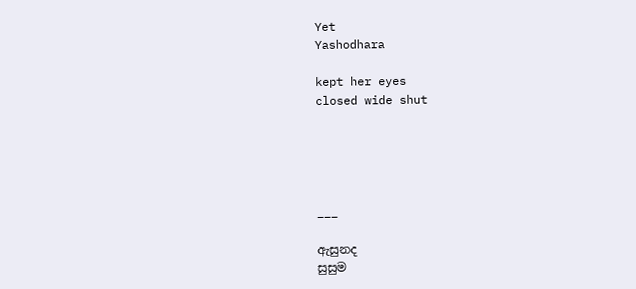Yet
Yashodhara

kept her eyes
closed wide shut





___

ඇසුනද
සුසුම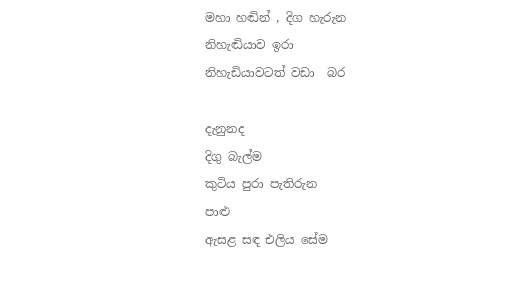මහා හඬින් , දිග හැරුන
නිහැඬියාව ඉරා
නිහැඩියාවටත් වඩා  බර

දැනුනද
දිගු බැල්ම
කුටිය පුරා පැතිරුන
පාළු
ඇසළ සඳ එලිය සේම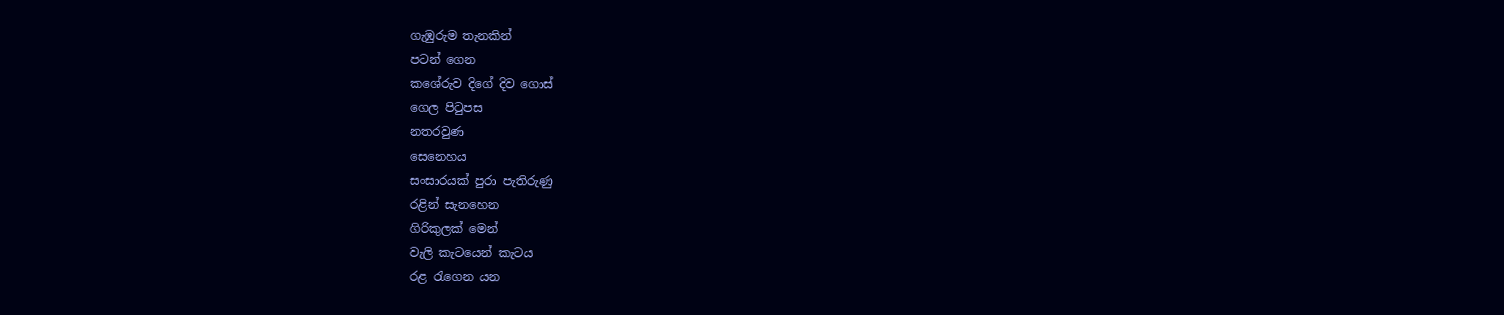ගැඹුරුම තැනකින්
පටන් ගෙන
කශේරුව දිගේ දිව ගොස්
ගෙල පිටුපස
නතරවුණ
සෙනෙහය
සංසාරයක් පුරා පැතිරුණු
රළින් සැනහෙන
ගිරිකුලක් මෙන්
වැලි කැටයෙන් කැටය
රළ රැගෙන යන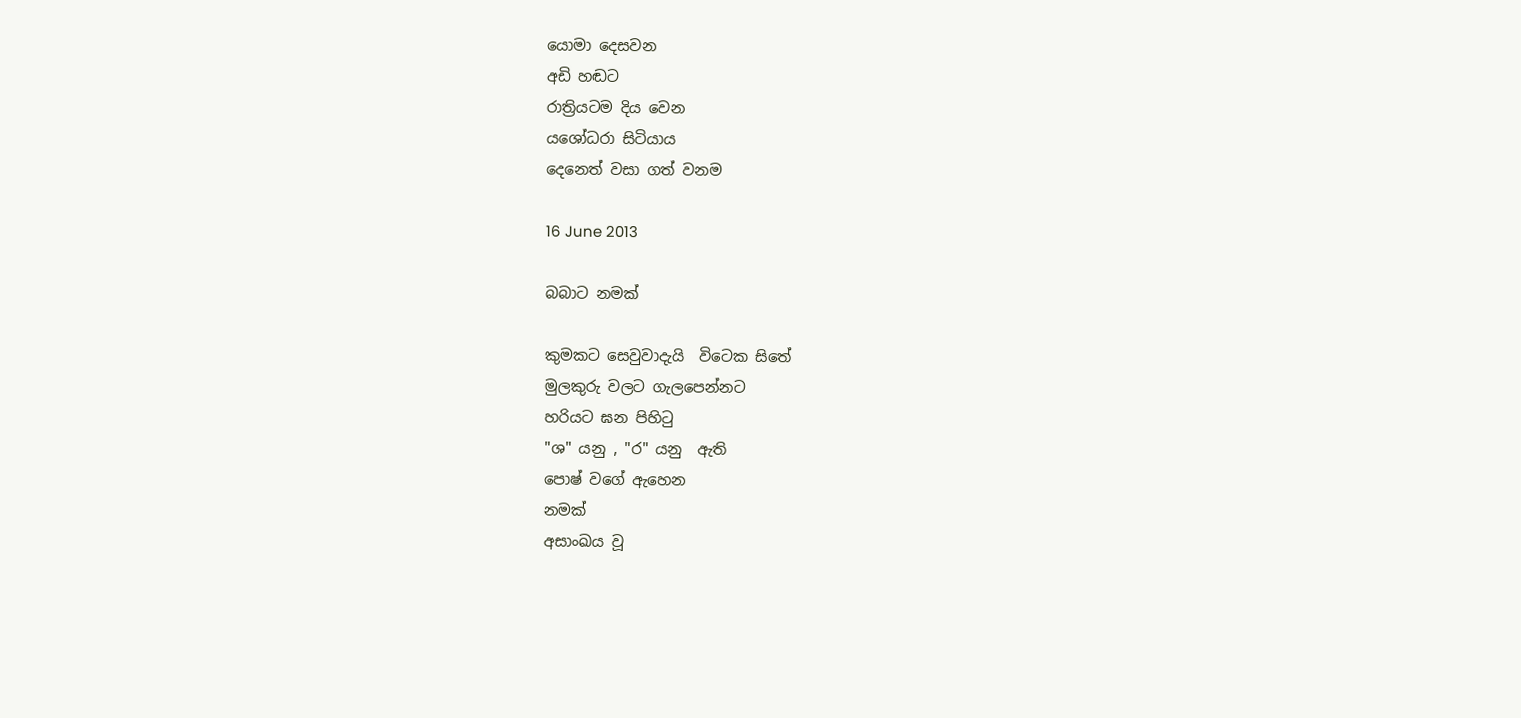යොමා දෙසවන
අඩි හඬට
රාත්‍රියටම දිය වෙන
යශෝධරා සිටියාය
දෙනෙත් වසා ගත් වනම

16 June 2013

බබාට නමක්

කුමකට සෙවුවාදැයි  විටෙක සිතේ
මුලකුරු වලට ගැලපෙන්නට
හරියට ඝන පිහිටු
"ශ" යනු , "ර" යනු  ඇති
පොෂ් වගේ ඇහෙන
නමක්
අසාංඛය වූ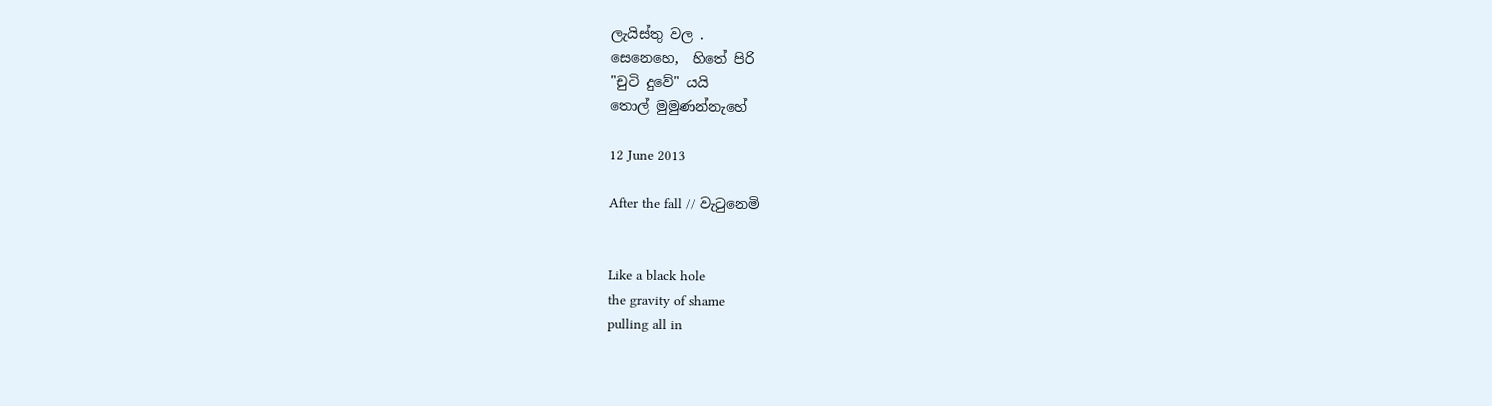ලැයිස්තු වල .
සෙනෙහෙ,  හිතේ පිරි
"චුටි දුවේ" යයි
තොල් මුමුණන්නැහේ

12 June 2013

After the fall // වැටුනෙමි


Like a black hole
the gravity of shame
pulling all in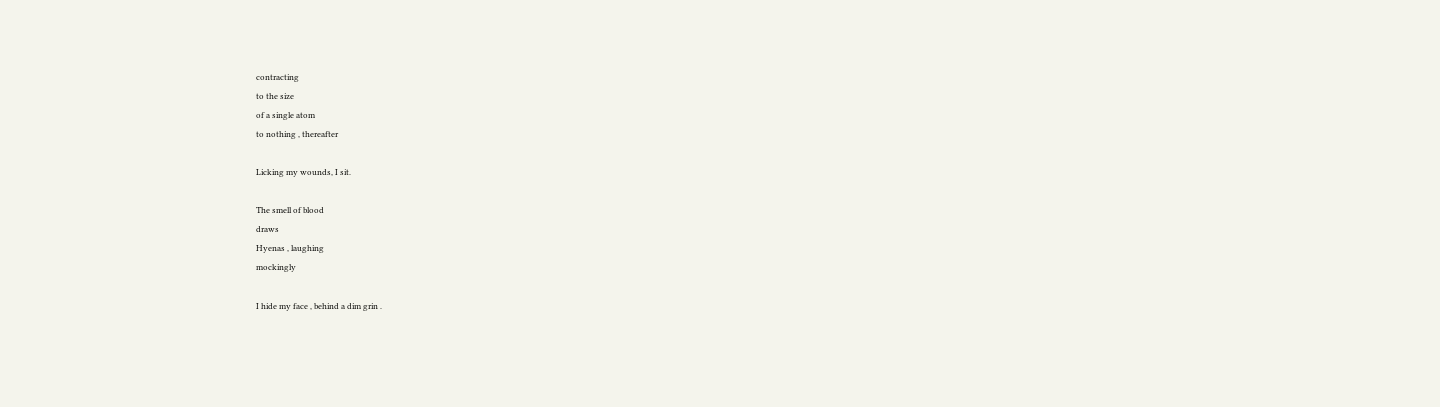contracting
to the size
of a single atom
to nothing , thereafter

Licking my wounds, I sit.

The smell of blood
draws
Hyenas , laughing
mockingly

I hide my face , behind a dim grin .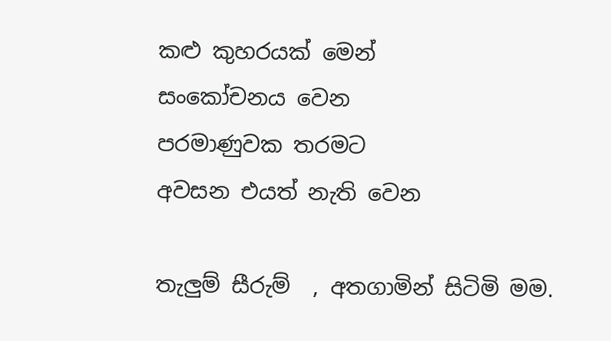කළු කුහරයක් මෙන්
සංකෝචනය වෙන
පරමාණුවක තරමට
අවසන එයත් නැති වෙන

තැලුම් සීරුම්  , අතගාමින් සිටිමි මම.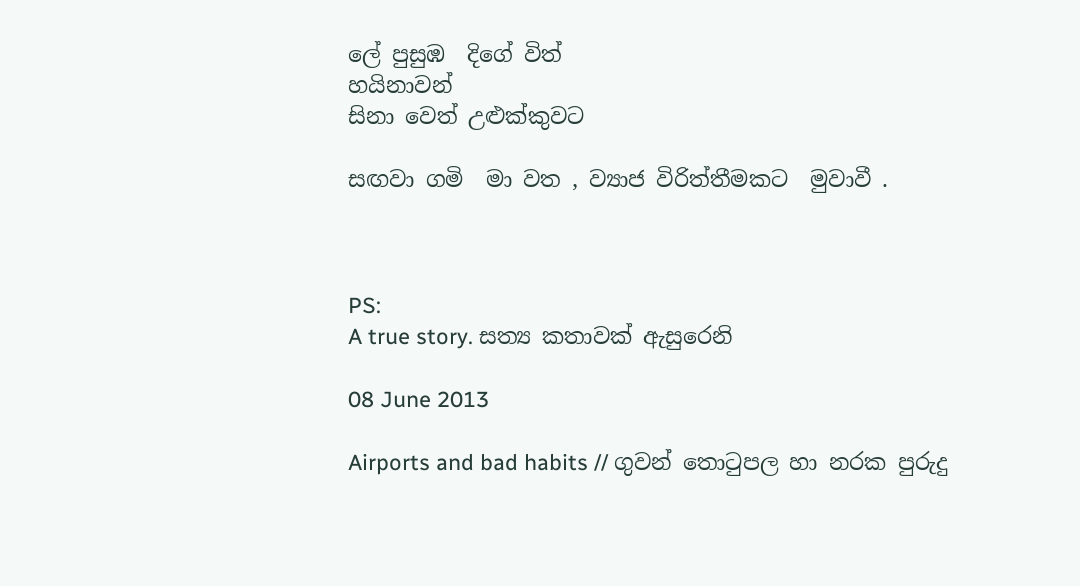ලේ පුසුඹ  දිගේ විත්
හයිනාවන්
සිනා වෙත් උළුක්කුවට

සඟවා ගමි  මා වත , ව්‍යාජ විරිත්තීමකට  මුවාවී .



PS:
A true story. සත්‍ය කතාවක් ඇසුරෙනි

08 June 2013

Airports and bad habits // ගුවන් තොටුපල හා නරක පුරුදු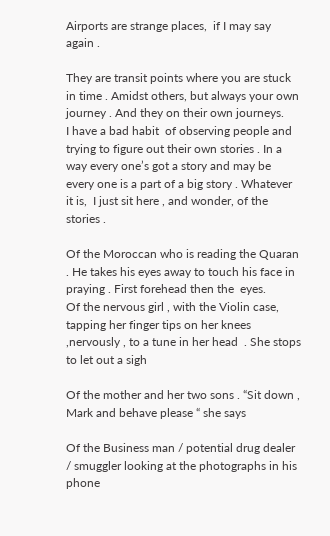Airports are strange places,  if I may say again .

They are transit points where you are stuck in time . Amidst others, but always your own journey . And they on their own journeys.
I have a bad habit  of observing people and trying to figure out their own stories . In a way every one’s got a story and may be every one is a part of a big story . Whatever it is,  I just sit here , and wonder, of the stories .

Of the Moroccan who is reading the Quaran . He takes his eyes away to touch his face in praying . First forehead then the  eyes.
Of the nervous girl , with the Violin case, tapping her finger tips on her knees ,nervously , to a tune in her head  . She stops to let out a sigh

Of the mother and her two sons . “Sit down , Mark and behave please “ she says

Of the Business man / potential drug dealer / smuggler looking at the photographs in his phone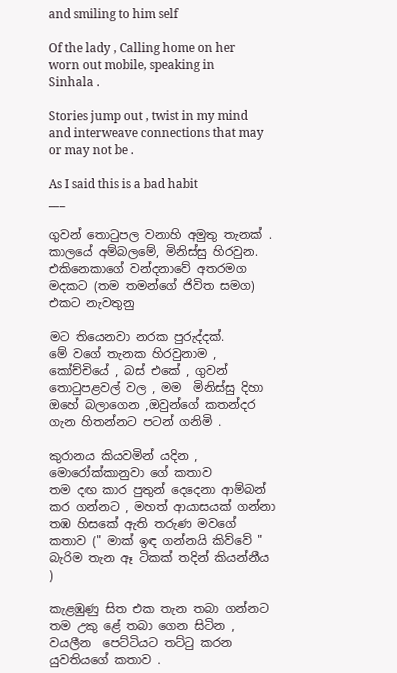and smiling to him self

Of the lady , Calling home on her worn out mobile, speaking in Sinhala .

Stories jump out , twist in my mind and interweave connections that may or may not be .

As I said this is a bad habit
___

ගුවන් තොටුපල වනාහි අමුතු තැනක් .
කාලයේ අම්බලමේ, මිනිස්සු හිරවුන.  එකිනෙකාගේ වන්දනාවේ අතරමග මදකට (තම තමන්ගේ ජිවිත සමග) එකට නැවතුනු

මට තියෙනවා නරක පුරුද්දක්.
මේ වගේ තැනක හිරවුනාම , කෝච්චියේ , බස් එකේ , ගුවන් තොටුපළවල් වල , මම  මිනිස්සු දිහා  ඔහේ බලාගෙන ,ඔවුන්ගේ කතන්දර ගැන හිතන්නට පටන් ගනිමි .

කුරානය කියවමින් යදින , මොරෝක්කානුවා ගේ කතාව
තම දඟ කාර පුතුන් දෙදෙනා ආම්බන් කර ගන්නට , මහත් ආයාසයක් ගන්නා තඹ හිසකේ ඇති තරුණ මවගේ කතාව (" මාක් ඉඳ ගන්නයි කිව්වේ " බැරිම තැන ඈ ටිකක් තදින් කියන්නීය )

කැළඹුණු සිත එක තැන තබා ගන්නට තම උකු ළේ තබා ගෙන සිටින ,  වයලීන  පෙට්ටියට තට්ටු කරන යුවතියගේ කතාව .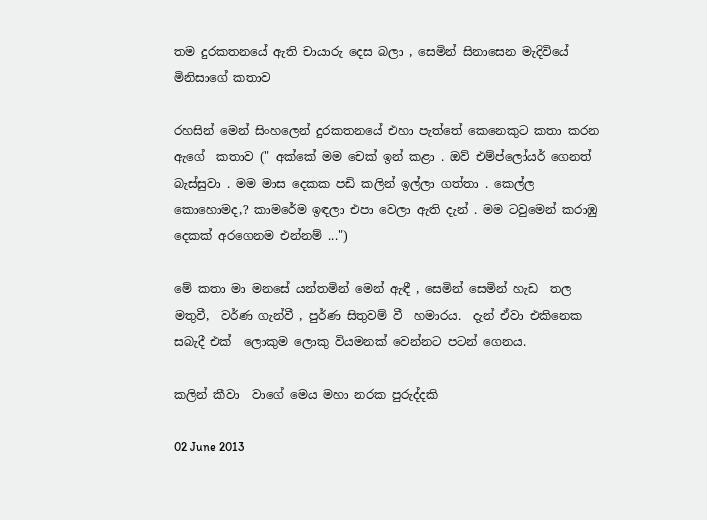තම දුරකතනයේ ඇති චායාරු දෙස බලා , සෙමින් සිනාසෙන මැදිවියේ මිනිසාගේ කතාව

රහසින් මෙන් සිංහලෙන් දුරකතනයේ එහා පැත්තේ කෙනෙකුට කතා කරන ඇගේ  කතාව (" අක්කේ මම චෙක් ඉන් කළා . ඔව් එම්ප්ලෝයර් ගෙනත් බැස්සුවා . මම මාස දෙකක පඩි කලින් ඉල්ලා ගත්තා . කෙල්ල කොහොමද,? කාමරේම ඉඳලා එපා වෙලා ඇති දැන් . මම ටවුමෙන් කරාඹු දෙකක් අරගෙනම එන්නම් ...")

මේ කතා මා මනසේ යන්තමින් මෙන් ඇඳී , සෙමින් සෙමින් හැඩ  තල මතුවී,  වර්ණ ගැන්වී , පුර්ණ සිතුවම් වී  හමාරය.  දැන් ඒවා එකිනෙක සබැදී එක්  ලොකුම ලොකු වියමනක් වෙන්නට පටන් ගෙනය.

කලින් කීවා  වාගේ මෙය මහා නරක පුරුද්දකි

02 June 2013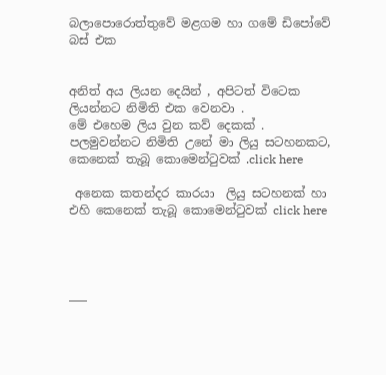බලාපොරොත්තුවේ මළගම හා ගමේ ඩිපෝවේ බස් එක


අනිත් අය ලියන දෙයින් , අපිටත් විටෙක ලියන්නට නිමිති එක වෙනවා .
මේ එහෙම ලිය වුන කව් දෙකක් .
පලමුවන්නට නිමිති උනේ මා ලියු සටහනකට,  කෙනෙක් තැබූ කොමෙන්ටුවක් .click here

 අනෙක කතන්දර කාරයා  ලියු සටහනක් හා එහි කෙනෙක් තැබූ කොමෙන්ටුවක් click here




___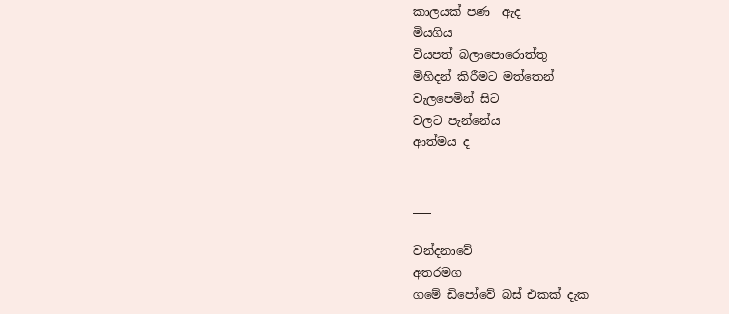කාලයක් පණ  ඇද
මියගිය
වියපත් බලාපොරොත්තු
මිහිදන් කිරීමට මත්තෙන්
වැලපෙමින් සිට
වලට පැන්නේය
ආත්මය ද


___

වන්දනාවේ
අතරමග
ගමේ ඩිපෝවේ බස් එකක් දැක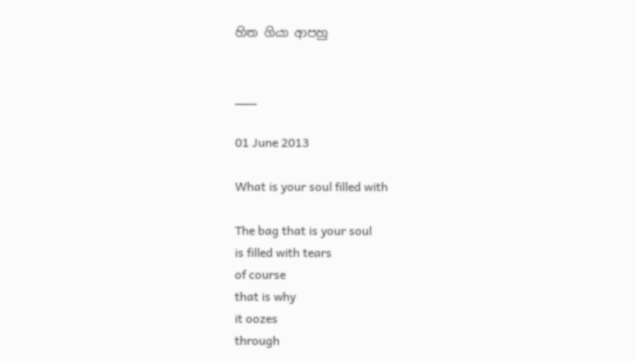හිත ගියා ආපහු


___

01 June 2013

What is your soul filled with

The bag that is your soul
is filled with tears
of course
that is why
it oozes
through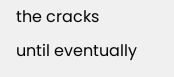the cracks
until eventually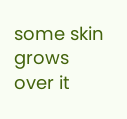some skin grows
over it